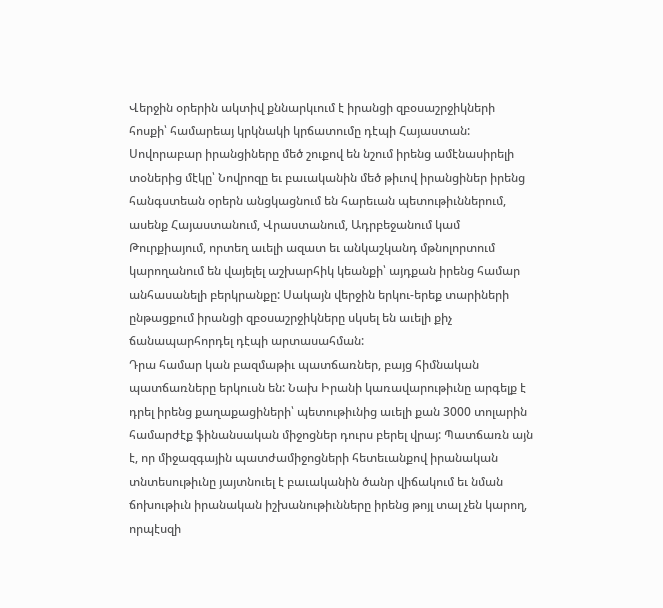Վերջին օրերին ակտիվ քննարկւում է իրանցի զբօսաշրջիկների հոսքի՝ համարեայ կրկնակի կրճատումը դէպի Հայաստան:
Սովորաբար իրանցիները մեծ շուքով են նշում իրենց ամէնասիրելի տօներից մէկը՝ Նովրոզը եւ բաւականին մեծ թիւով իրանցիներ իրենց հանգստեան օրերն անցկացնում են հարեւան պետութիւններում, ասենք Հայաստանում, Վրաստանում, Ադրբեջանում կամ Թուրքիայում, որտեղ աւելի ազատ եւ անկաշկանդ մթնոլորտում կարողանում են վայելել աշխարհիկ կեանքի՝ այդքան իրենց համար անհասանելի բերկրանքը: Սակայն վերջին երկու-երեք տարիների ընթացքում իրանցի զբօսաշրջիկները սկսել են աւելի քիչ ճանապարհորդել դէպի արտասահման:
Դրա համար կան բազմաթիւ պատճառներ, բայց հիմնական պատճառները երկուսն են: Նախ Իրանի կառավարութիւնը արգելք է դրել իրենց քաղաքացիների՝ պետութիւնից աւելի քան 3000 տոլարին համարժէք ֆինանսական միջոցներ դուրս բերել վրայ: Պատճառն այն է, որ միջազգային պատժամիջոցների հետեւանքով իրանական տնտեսութիւնը յայտնուել է բաւականին ծանր վիճակում եւ նման ճոխութիւն իրանական իշխանութիւնները իրենց թոյլ տալ չեն կարող, որպէսզի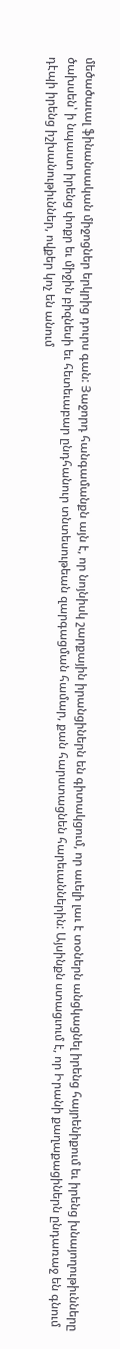մեծածաւալ ֆինանսական միջոցներ երկրից դուրս գան: Յաջորդ հանգամանքն այն է, որ նոյնիսկ շարքային իրանցիներն են գիտակցում, որ աւելի լաւ է տօներն անցկացնել իրենց հայրենիքում եւ իրենց խնայողութիւնները ծախսեն՝ ի նպաստ իրենց փոքր եւ միջին բիզնեսի եւ հետեւաբար ընդհանուր տնտեսութեան զարգացման համար, քան հարստացնեն հարեւաններին: Այսինքն ստացւում է, որ Իրանի քաղաքացիներն ընդառաջ են գնում դէպի իրենց իշխանութիւններ, ովքեր կոչ են անում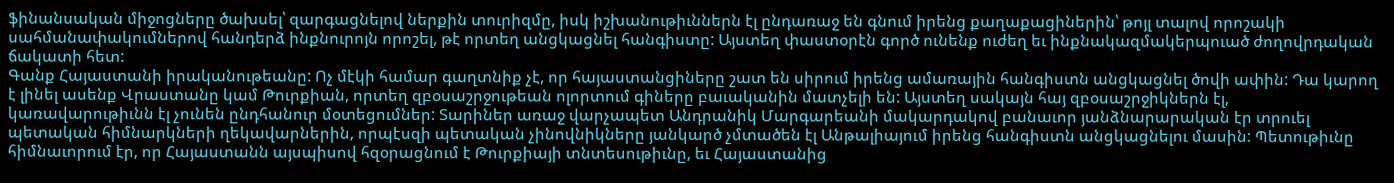ֆինանսական միջոցները ծախսել՝ զարգացնելով ներքին տուրիզմը, իսկ իշխանութիւններն էլ ընդառաջ են գնում իրենց քաղաքացիներին՝ թոյլ տալով որոշակի սահմանափակումներով հանդերձ ինքնուրոյն որոշել, թէ որտեղ անցկացնել հանգիստը: Այստեղ փաստօրէն գործ ունենք ուժեղ եւ ինքնակազմակերպուած ժողովրդական ճակատի հետ:
Գանք Հայաստանի իրականութեանը: Ոչ մէկի համար գաղտնիք չէ, որ հայաստանցիները շատ են սիրում իրենց ամառային հանգիստն անցկացնել ծովի ափին: Դա կարող է լինել ասենք Վրաստանը կամ Թուրքիան, որտեղ զբօսաշրջութեան ոլորտում գիները բաւականին մատչելի են: Այստեղ սակայն հայ զբօսաշրջիկներն էլ, կառավարութիւնն էլ չունեն ընդհանուր մօտեցումներ: Տարիներ առաջ վարչապետ Անդրանիկ Մարգարեանի մակարդակով բանաւոր յանձնարարական էր տրուել պետական հիմնարկների ղեկավարներին, որպէսզի պետական չինովնիկները յանկարծ չմտածեն էլ Անթալիայում իրենց հանգիստն անցկացնելու մասին: Պետութիւնը հիմնաւորում էր, որ Հայաստանն այսպիսով հզօրացնում է Թուրքիայի տնտեսութիւնը, եւ Հայաստանից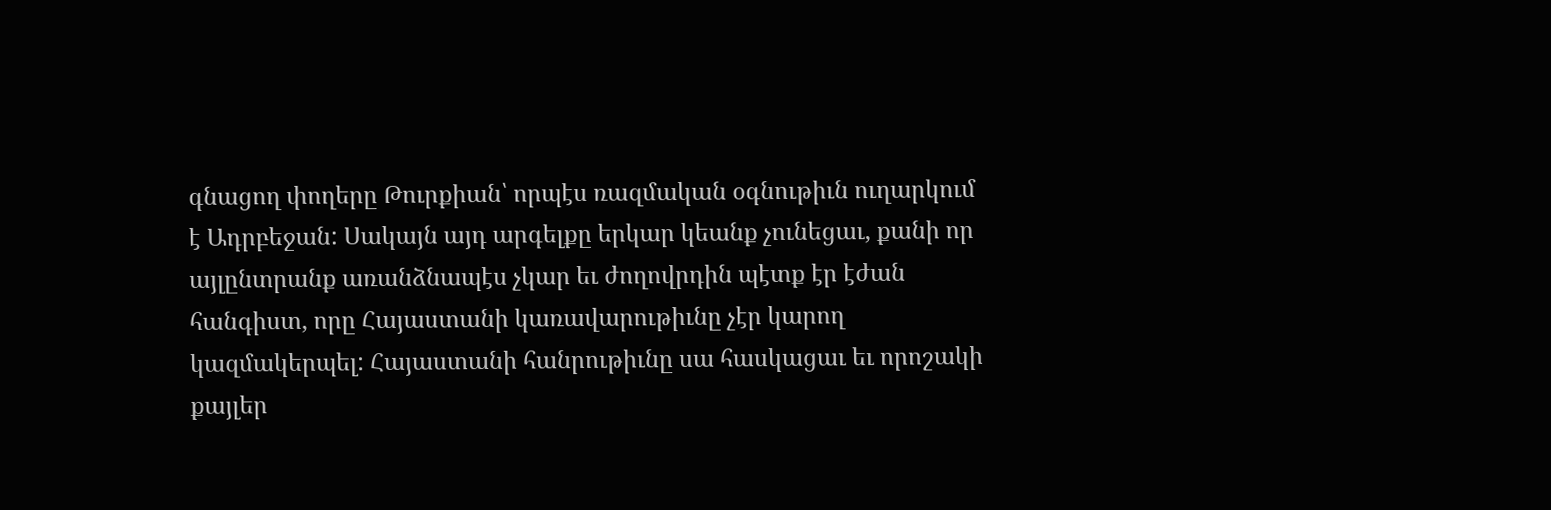գնացող փողերը Թուրքիան՝ որպէս ռազմական օգնութիւն ուղարկում է Ադրբեջան: Սակայն այդ արգելքը երկար կեանք չունեցաւ, քանի որ այլընտրանք առանձնապէս չկար եւ ժողովրդին պէտք էր էժան հանգիստ, որը Հայաստանի կառավարութիւնը չէր կարող կազմակերպել: Հայաստանի հանրութիւնը սա հասկացաւ եւ որոշակի քայլեր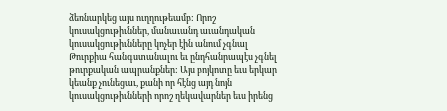ձեռնարկեց այս ուղղութեամբ: Որոշ կուսակցութիւններ, մանաւանդ աւանդական կուսակցութիւնները կոչեր էին անում չգնալ Թուրքիա հանգստանալու եւ ընդհանրապէս չգնել թուրքական ապրանքներ: Այս բոյկոտը եւս երկար կեանք չունեցաւ, քանի որ հէնց այդ նոյն կուսակցութիւնների որոշ ղեկավարներ եւս իրենց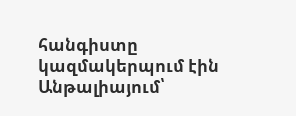հանգիստը կազմակերպում էին Անթալիայում՝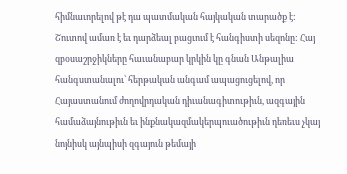հիմնաւորելով թէ դա պատմական հայկական տարածք է:
Շուտով ամառ է եւ դարձեալ բացւում է հանգիստի սեզոնը: Հայ զբօսաշրջիկները հաւանաբար կրկին կը գնան Անթալիա հանգստանալու՝ հերթական անգամ ապացուցելով, որ Հայաստանում ժողովրդական դիւանագիտութիւն, ազգային համաձայնութիւն եւ ինքնակազմակերպուածութիւն դեռեւս չկայ նոյնիսկ այնպիսի զգայուն թեմայի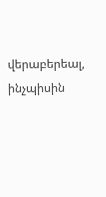վերաբերեալ, ինչպիսին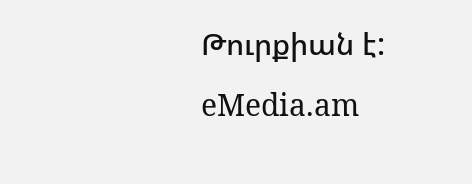Թուրքիան է:
eMedia.am